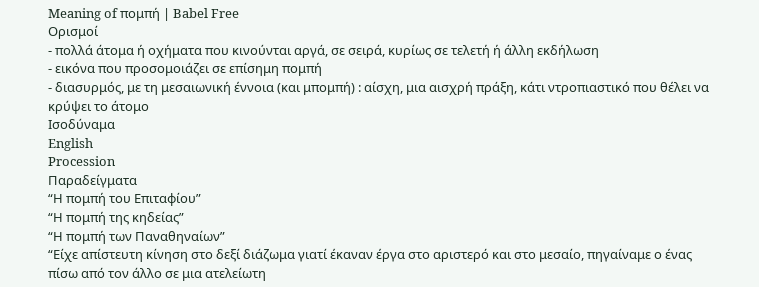Meaning of πομπή | Babel Free
Ορισμοί
- πολλά άτομα ή οχήματα που κινούνται αργά, σε σειρά, κυρίως σε τελετή ή άλλη εκδήλωση
- εικόνα που προσομοιάζει σε επίσημη πομπή
- διασυρμός, με τη μεσαιωνική έννοια (και μπομπή) : αίσχη, μια αισχρή πράξη, κάτι ντροπιαστικό που θέλει να κρύψει το άτομο
Ισοδύναμα
English
Procession
Παραδείγματα
“Η πομπή του Επιταφίου”
“Η πομπή της κηδείας”
“Η πομπή των Παναθηναίων”
“Είχε απίστευτη κίνηση στο δεξί διάζωμα γιατί έκαναν έργα στο αριστερό και στο μεσαίο, πηγαίναμε ο ένας πίσω από τον άλλο σε μια ατελείωτη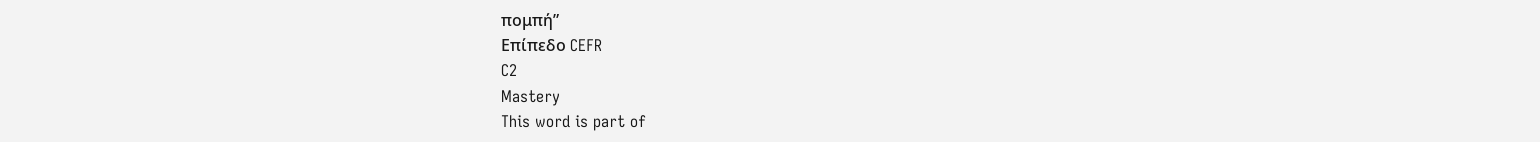πομπή”
Επίπεδο CEFR
C2
Mastery
This word is part of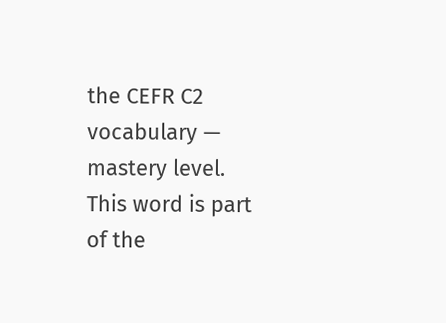the CEFR C2 vocabulary — mastery level.
This word is part of the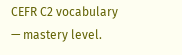CEFR C2 vocabulary — mastery level.